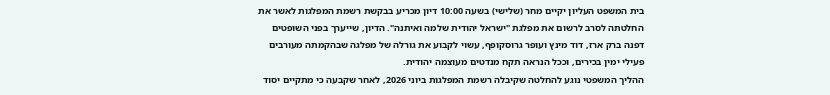בית המשפט העליון יקיים מחר (שלישי) בשעה 10:00 דיון מכריע בבקשת רשמת המפלגות לאשר את החלטתה לסרב לרשום את מפלגת "ישראל יהודית שלמה ואיתנה". הדיון, שייערך בפני השופטים דפנה ברק ארז, דוד מינץ ועופר גרוסקופף, עשוי לקבוע את גורלה של מפלגה שבהקמתה מעורבים פעילי ימין בכירים, וככל הנראה תקח מנדטים מעוצמה יהודית.
ההליך המשפטי נוגע להחלטה שקיבלה רשמת המפלגות ביוני 2026, לאחר שקבעה כי מתקיים יסוד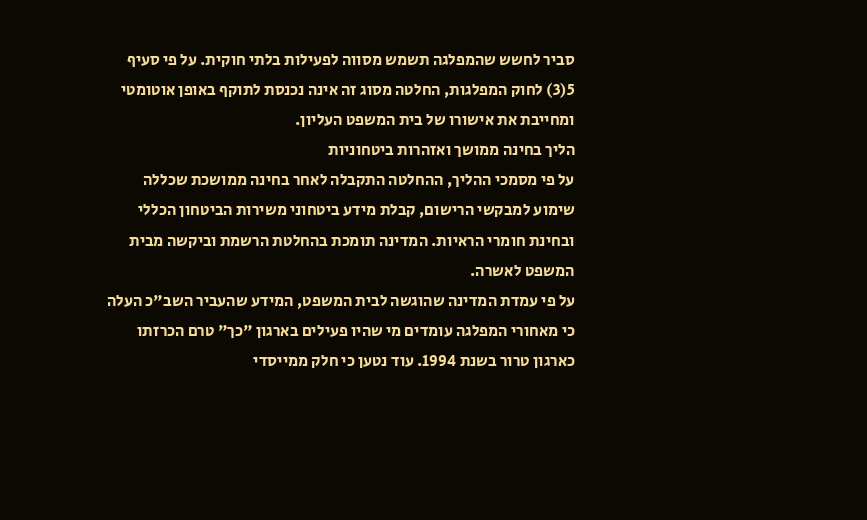סביר לחשש שהמפלגה תשמש מסווה לפעילות בלתי חוקית. על פי סעיף 5(3) לחוק המפלגות, החלטה מסוג זה אינה נכנסת לתוקף באופן אוטומטי ומחייבת את אישורו של בית המשפט העליון.
הליך בחינה ממושך ואזהרות ביטחוניות
על פי מסמכי ההליך, ההחלטה התקבלה לאחר בחינה ממושכת שכללה שימוע למבקשי הרישום, קבלת מידע ביטחוני משירות הביטחון הכללי ובחינת חומרי הראיות. המדינה תומכת בהחלטת הרשמת וביקשה מבית המשפט לאשרה.
על פי עמדת המדינה שהוגשה לבית המשפט, המידע שהעביר השב"כ העלה כי מאחורי המפלגה עומדים מי שהיו פעילים בארגון "כך" טרם הכרזתו כארגון טרור בשנת 1994. עוד נטען כי חלק ממייסדי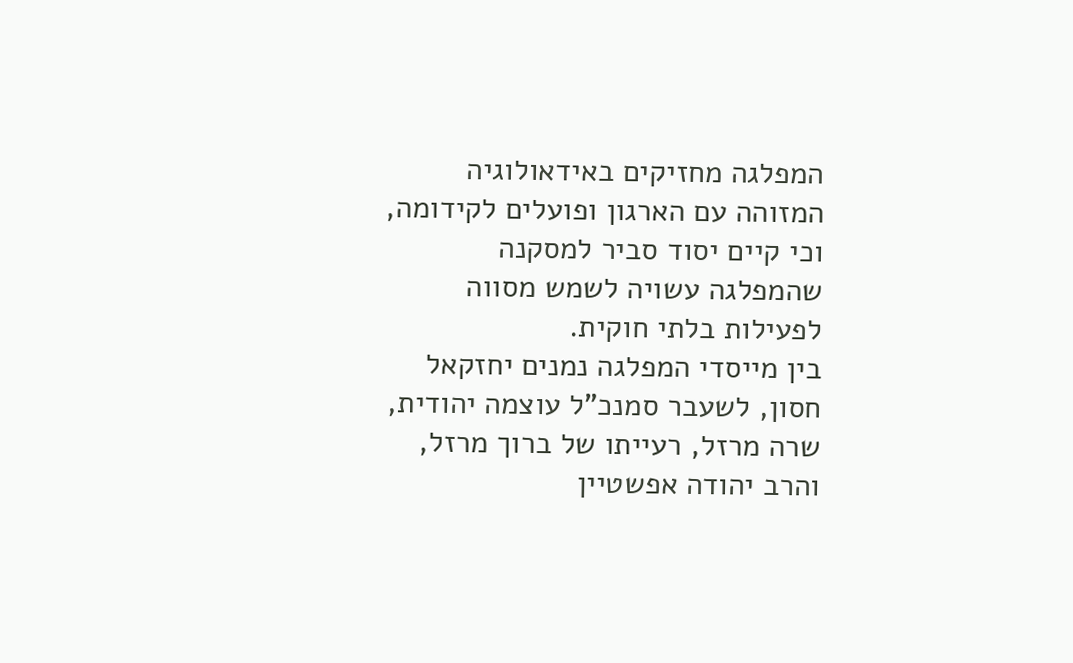המפלגה מחזיקים באידאולוגיה המזוהה עם הארגון ופועלים לקידומה, וכי קיים יסוד סביר למסקנה שהמפלגה עשויה לשמש מסווה לפעילות בלתי חוקית.
בין מייסדי המפלגה נמנים יחזקאל חסון, לשעבר סמנכ"ל עוצמה יהודית, שרה מרזל, רעייתו של ברוך מרזל, והרב יהודה אפשטיין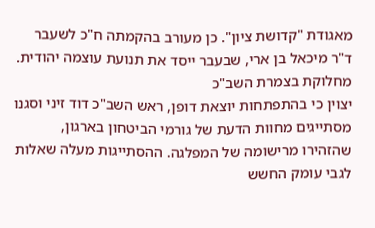מאגודת "קדושת ציון". כן מעורב בהקמתה ח"כ לשעבר ד"ר מיכאל בן ארי, שבעבר ייסד את תנועת עוצמה יהודית.
מחלוקת בצמרת השב"כ
יצוין כי בהתפתחות יוצאת דופן, ראש השב"כ דוד זיני וסגנו מסתייגים מחוות הדעת של גורמי הביטחון בארגון, שהזהירו מרישומה של המפלגה. ההסתייגות מעלה שאלות לגבי עומק החשש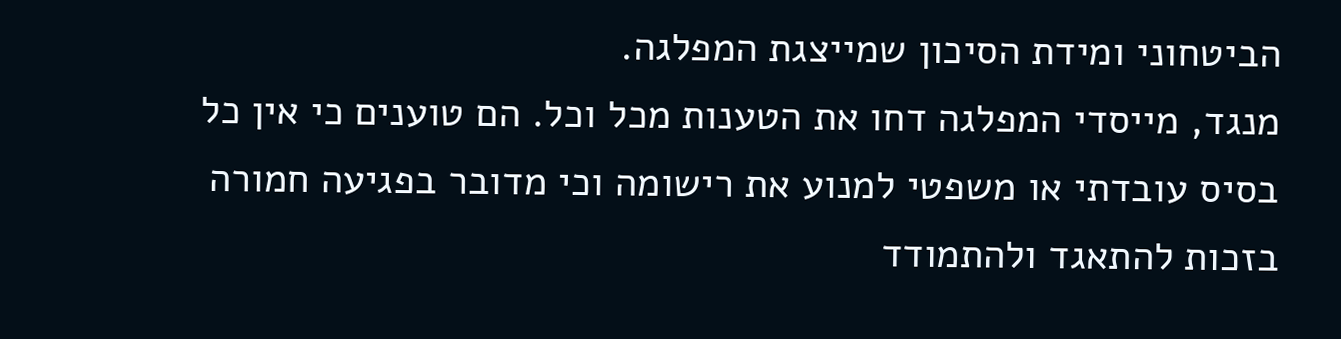הביטחוני ומידת הסיכון שמייצגת המפלגה.
מנגד, מייסדי המפלגה דחו את הטענות מכל וכל. הם טוענים כי אין כל בסיס עובדתי או משפטי למנוע את רישומה וכי מדובר בפגיעה חמורה בזכות להתאגד ולהתמודד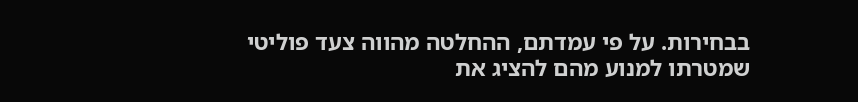בבחירות. על פי עמדתם, ההחלטה מהווה צעד פוליטי שמטרתו למנוע מהם להציג את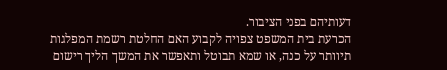דעותיהם בפני הציבור.
הכרעת בית המשפט צפויה לקבוע האם החלטת רשמת המפלגות תיוותר על כנה, או שמא תבוטל ותאפשר את המשך הליך רישום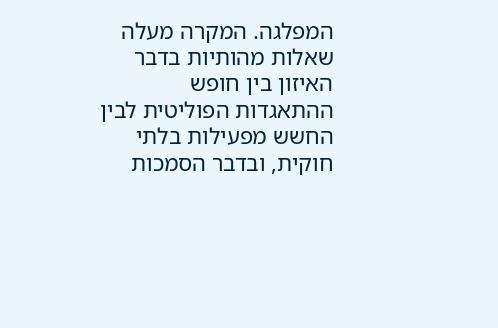המפלגה. המקרה מעלה שאלות מהותיות בדבר האיזון בין חופש ההתאגדות הפוליטית לבין החשש מפעילות בלתי חוקית, ובדבר הסמכות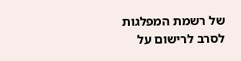של רשמת המפלגות לסרב לרישום על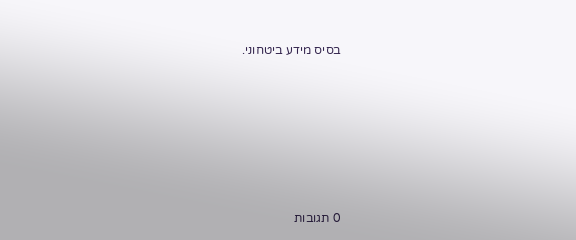בסיס מידע ביטחוני.









0 תגובות